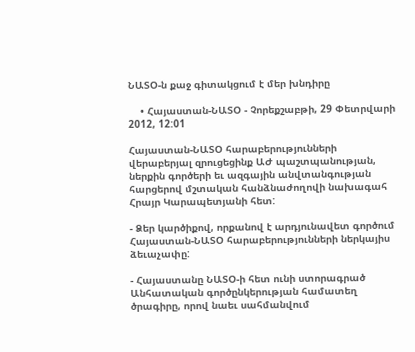ՆԱՏՕ-ն քաջ գիտակցում է մեր խնդիրը

    • Հայաստան-ՆԱՏՕ - Չորեքշաբթի, 29 Փետրվարի 2012, 12:01

Հայաստան-ՆԱՏՕ հարաբերությունների վերաբերյալ զրուցեցինք ԱԺ պաշտպանության, ներքին գործերի եւ ազգային անվտանգության հարցերով մշտական հանձնաժողովի նախագահ Հրայր Կարապետյանի հետ:

- Ձեր կարծիքով, որքանով է արդյունավետ գործում Հայաստան-ՆԱՏՕ հարաբերությունների ներկայիս ձեւաչափը:

- Հայաստանը ՆԱՏՕ-ի հետ ունի ստորագրած Անհատական գործընկերության համատեղ ծրագիրը, որով նաեւ սահմանվում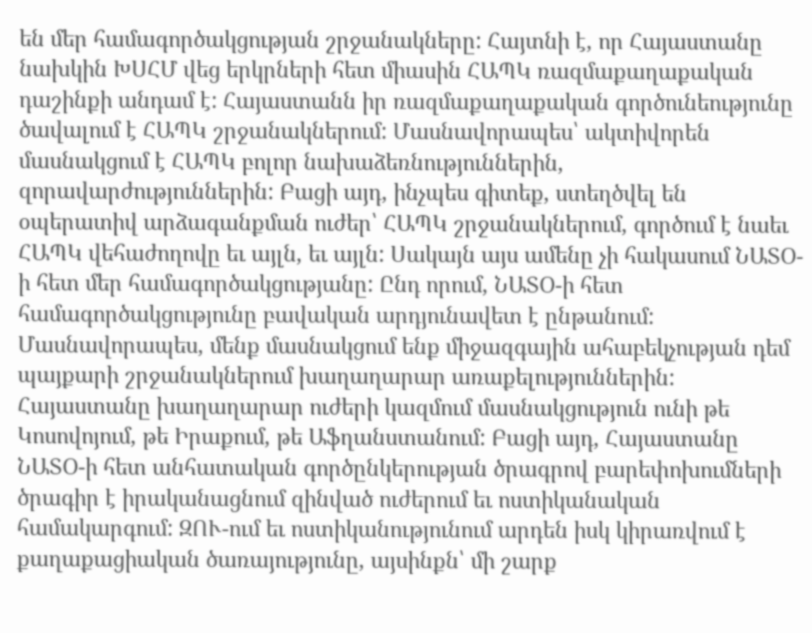են մեր համագործակցության շրջանակները: Հայտնի է, որ Հայաստանը նախկին ԽՍՀՄ վեց երկրների հետ միասին ՀԱՊԿ ռազմաքաղաքական դաշինքի անդամ է: Հայաստանն իր ռազմաքաղաքական գործունեությունը ծավալում է ՀԱՊԿ շրջանակներում: Մասնավորապես՝ ակտիվորեն մասնակցում է ՀԱՊԿ բոլոր նախաձեռնություններին, զորավարժություններին: Բացի այդ, ինչպես գիտեք, ստեղծվել են օպերատիվ արձագանքման ուժեր՝ ՀԱՊԿ շրջանակներում, գործում է նաեւ ՀԱՊԿ վեհաժողովը եւ այլն, եւ այլն: Սակայն այս ամենը չի հակասում ՆԱՏՕ-ի հետ մեր համագործակցությանը: Ընդ որում, ՆԱՏՕ-ի հետ համագործակցությունը բավական արդյունավետ է ընթանում: Մասնավորապես, մենք մասնակցում ենք միջազգային ահաբեկչության դեմ պայքարի շրջանակներում խաղաղարար առաքելություններին: Հայաստանը խաղաղարար ուժերի կազմում մասնակցություն ունի թե Կոսովոյում, թե Իրաքում, թե Աֆղանստանում: Բացի այդ, Հայաստանը ՆԱՏՕ-ի հետ անհատական գործընկերության ծրագրով բարեփոխումների ծրագիր է իրականացնում զինված ուժերում եւ ոստիկանական համակարգում: ԶՈՒ-ում եւ ոստիկանությունում արդեն իսկ կիրառվում է քաղաքացիական ծառայությունը, այսինքն՝ մի շարք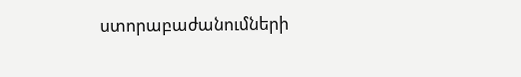ստորաբաժանումների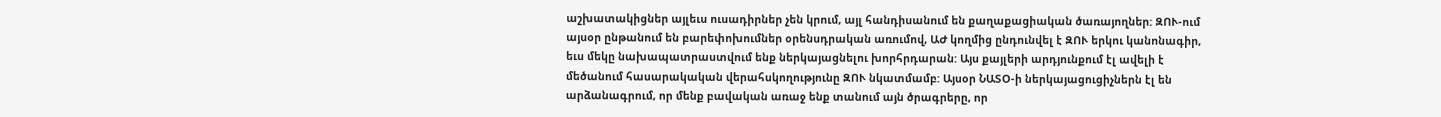աշխատակիցներ այլեւս ուսադիրներ չեն կրում, այլ հանդիսանում են քաղաքացիական ծառայողներ: ԶՈՒ-ում այսօր ընթանում են բարեփոխումներ օրենսդրական առումով, ԱԺ կողմից ընդունվել է ԶՈՒ երկու կանոնագիր, եւս մեկը նախապատրաստվում ենք ներկայացնելու խորհրդարան: Այս քայլերի արդյունքում էլ ավելի է մեծանում հասարակական վերահսկողությունը ԶՈՒ նկատմամբ: Այսօր ՆԱՏՕ-ի ներկայացուցիչներն էլ են արձանագրում, որ մենք բավական առաջ ենք տանում այն ծրագրերը, որ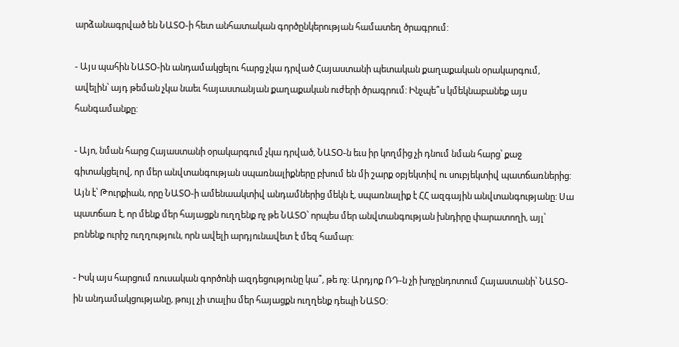արձանագրված են ՆԱՏՕ-ի հետ անհատական գործընկերության համատեղ ծրագրում:

- Այս պահին ՆԱՏՕ-ին անդամակցելու հարց չկա դրված Հայաստանի պետական քաղաքական օրակարգում, ավելին՝ այդ թեման չկա նաեւ հայաստանյան քաղաքական ուժերի ծրագրում: Ինչպե՞ս կմեկնաբանեք այս հանգամանքը:

- Այո, նման հարց Հայաստանի օրակարգում չկա դրված, ՆԱՏՕ-ն եւս իր կողմից չի դնում նման հարց՝ քաջ գիտակցելով, որ մեր անվտանգության սպառնալիքները բխում են մի շարք օբյեկտիվ ու սուբյեկտիվ պատճառներից: Այն է՝ Թուրքիան, որը ՆԱՏՕ-ի ամենաակտիվ անդամներից մեկն է, սպառնալիք է ՀՀ ազգային անվտանգությանը: Սա պատճառ է, որ մենք մեր հայացքն ուղղենք ոչ թե ՆԱՏՕ՝ որպես մեր անվտանգության խնդիրը փարատողի, այլ՝ բռնենք ուրիշ ուղղություն, որն ավելի արդյունավետ է մեզ համար:

- Իսկ այս հարցում ռուսական գործոնի ազդեցությունը կա՞, թե ոչ: Արդյոք ՌԴ-ն չի խոչընդոտում Հայաստանի՝ ՆԱՏՕ-ին անդամակցությանը, թույլ չի տալիս մեր հայացքն ուղղենք դեպի ՆԱՏՕ: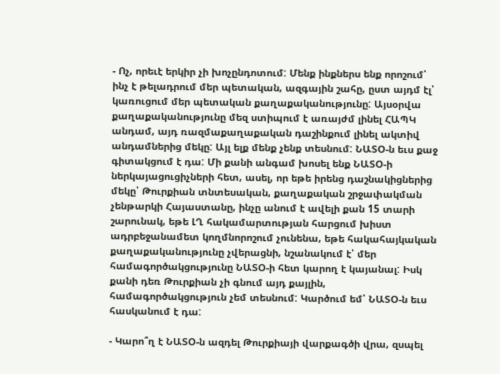- Ոչ, որեւէ երկիր չի խոչընդոտում: Մենք ինքներս ենք որոշում՝ ինչ է թելադրում մեր պետական, ազգային շահը, ըստ այդմ էլ՝ կառուցում մեր պետական քաղաքականությունը: Այսօրվա քաղաքականությունը մեզ ստիպում է առայժմ լինել ՀԱՊԿ անդամ, այդ ռազմաքաղաքական դաշինքում լինել ակտիվ անդամներից մեկը: Այլ ելք մենք չենք տեսնում: ՆԱՏՕ-ն եւս քաջ գիտակցում է դա: Մի քանի անգամ խոսել ենք ՆԱՏՕ-ի ներկայացուցիչների հետ, ասել, որ եթե իրենց դաշնակիցներից մեկը՝ Թուրքիան տնտեսական, քաղաքական շրջափակման չենթարկի Հայաստանը, ինչը անում է ավելի քան 15 տարի շարունակ, եթե ԼՂ հակամարտության հարցում խիստ ադրբեջանամետ կողմնորոշում չունենա, եթե հակահայկական քաղաքականությունը չվերացնի, նշանակում է՝ մեր համագործակցությունը ՆԱՏՕ-ի հետ կարող է կայանալ: Իսկ քանի դեռ Թուրքիան չի գնում այդ քայլին, համագործակցություն չեմ տեսնում: Կարծում եմ՝ ՆԱՏՕ-ն եւս հասկանում է դա:

- Կարո՞ղ է ՆԱՏՕ-ն ազդել Թուրքիայի վարքագծի վրա, զսպել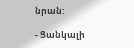նրան:

- Ցանկալի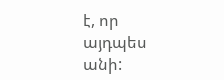է, որ այդպես անի: